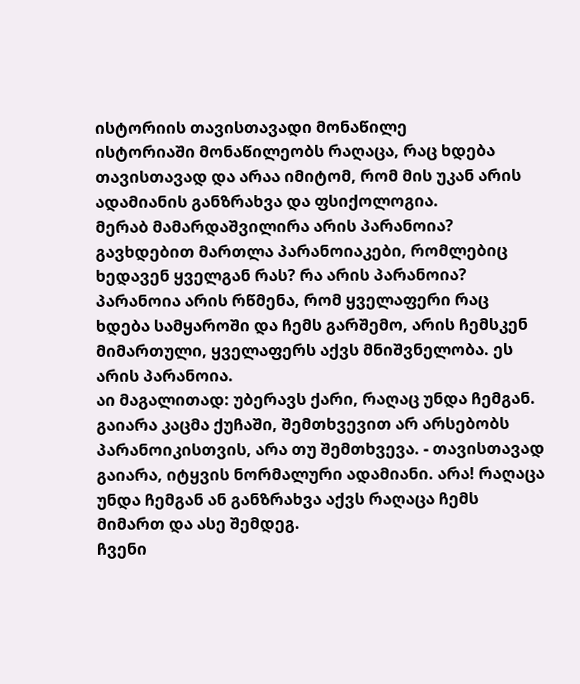ისტორიის თავისთავადი მონაწილე
ისტორიაში მონაწილეობს რაღაცა, რაც ხდება თავისთავად და არაა იმიტომ, რომ მის უკან არის ადამიანის განზრახვა და ფსიქოლოგია.
მერაბ მამარდაშვილირა არის პარანოია?
გავხდებით მართლა პარანოიაკები, რომლებიც ხედავენ ყველგან რას? რა არის პარანოია? პარანოია არის რწმენა, რომ ყველაფერი რაც ხდება სამყაროში და ჩემს გარშემო, არის ჩემსკენ მიმართული, ყველაფერს აქვს მნიშვნელობა. ეს არის პარანოია.
აი მაგალითად: უბერავს ქარი, რაღაც უნდა ჩემგან. გაიარა კაცმა ქუჩაში, შემთხვევით არ არსებობს პარანოიკისთვის, არა თუ შემთხვევა. - თავისთავად გაიარა, იტყვის ნორმალური ადამიანი. არა! რაღაცა უნდა ჩემგან ან განზრახვა აქვს რაღაცა ჩემს მიმართ და ასე შემდეგ.
ჩვენი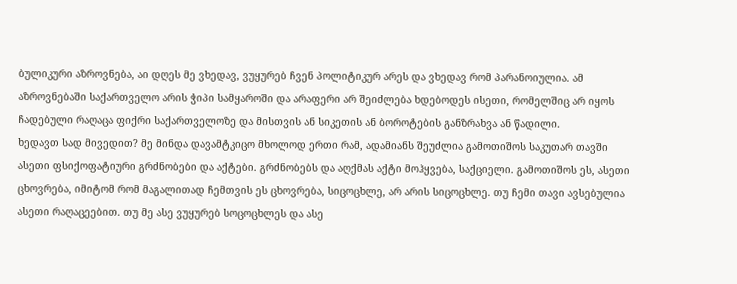ბულიკური აზროვნება, აი დღეს მე ვხედავ, ვუყურებ ჩვენ პოლიტიკურ არეს და ვხედავ რომ პარანოიულია. ამ აზროვნებაში საქართველო არის ჭიპი სამყაროში და არაფერი არ შეიძლება ხდებოდეს ისეთი, რომელშიც არ იყოს ჩადებული რაღაცა ფიქრი საქართველოზე და მისთვის ან სიკეთის ან ბოროტების განზრახვა ან წადილი.
ხედავთ სად მივედით? მე მინდა დავამტკიცო მხოლოდ ერთი რამ, ადამიანს შეუძლია გამოთიშოს საკუთარ თავში ასეთი ფსიქოფატიური გრძნობები და აქტები. გრძნობებს და აღქმას აქტი მოჰყვება, საქციელი. გამოთიშოს ეს, ასეთი ცხოვრება, იმიტომ რომ მაგალითად ჩემთვის ეს ცხოვრება, სიცოცხლე, არ არის სიცოცხლე. თუ ჩემი თავი ავსებულია ასეთი რაღაცეებით. თუ მე ასე ვუყურებ სოცოცხლეს და ასე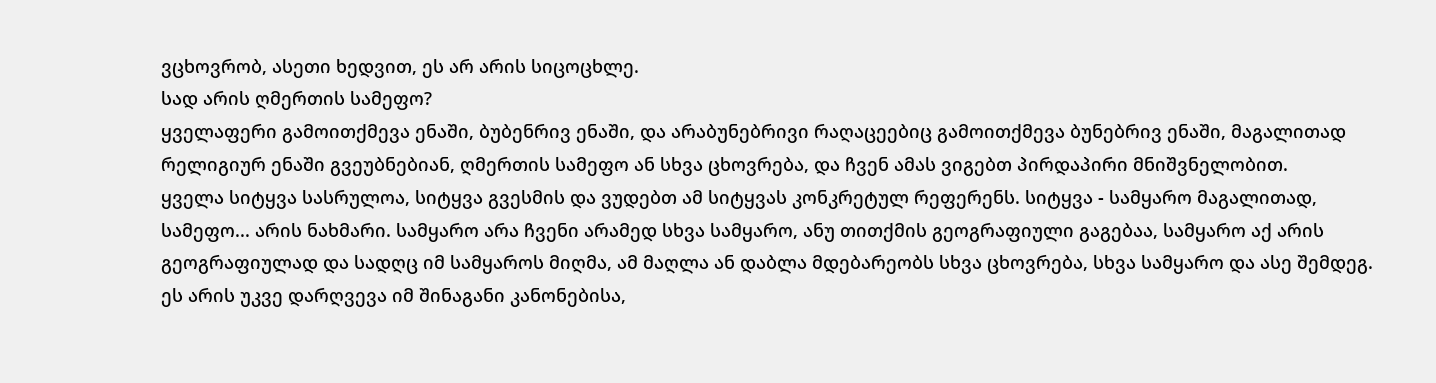ვცხოვრობ, ასეთი ხედვით, ეს არ არის სიცოცხლე.
სად არის ღმერთის სამეფო?
ყველაფერი გამოითქმევა ენაში, ბუბენრივ ენაში, და არაბუნებრივი რაღაცეებიც გამოითქმევა ბუნებრივ ენაში, მაგალითად რელიგიურ ენაში გვეუბნებიან, ღმერთის სამეფო ან სხვა ცხოვრება, და ჩვენ ამას ვიგებთ პირდაპირი მნიშვნელობით.
ყველა სიტყვა სასრულოა, სიტყვა გვესმის და ვუდებთ ამ სიტყვას კონკრეტულ რეფერენს. სიტყვა - სამყარო მაგალითად, სამეფო... არის ნახმარი. სამყარო არა ჩვენი არამედ სხვა სამყარო, ანუ თითქმის გეოგრაფიული გაგებაა, სამყარო აქ არის გეოგრაფიულად და სადღც იმ სამყაროს მიღმა, ამ მაღლა ან დაბლა მდებარეობს სხვა ცხოვრება, სხვა სამყარო და ასე შემდეგ.
ეს არის უკვე დარღვევა იმ შინაგანი კანონებისა,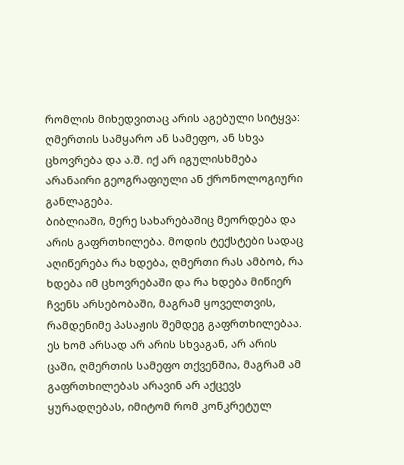რომლის მიხედვითაც არის აგებული სიტყვა: ღმერთის სამყარო ან სამეფო, ან სხვა ცხოვრება და ა.შ. იქ არ იგულისხმება არანაირი გეოგრაფიული ან ქრონოლოგიური განლაგება.
ბიბლიაში, მერე სახარებაშიც მეორდება და არის გაფრთხილება. მოდის ტექსტები სადაც აღიწერება რა ხდება, ღმერთი რას ამბობ, რა ხდება იმ ცხოვრებაში და რა ხდება მიწიერ ჩვენს არსებობაში, მაგრამ ყოველთვის, რამდენიმე პასაჟის შემდეგ გაფრთხილებაა.
ეს ხომ არსად არ არის სხვაგან, არ არის ცაში, ღმერთის სამეფო თქვენშია, მაგრამ ამ გაფრთხილებას არავინ არ აქცევს ყურადღებას, იმიტომ რომ კონკრეტულ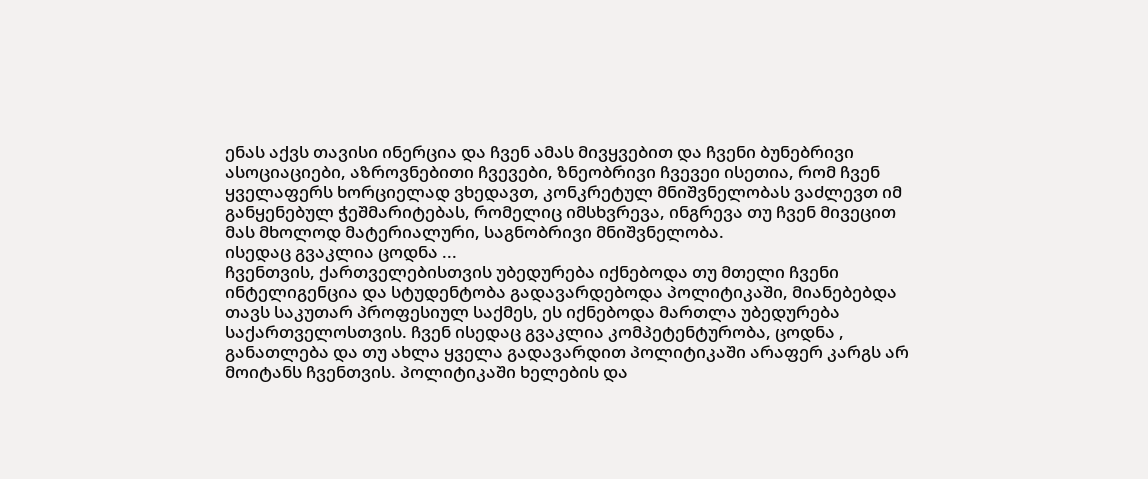ენას აქვს თავისი ინერცია და ჩვენ ამას მივყვებით და ჩვენი ბუნებრივი ასოციაციები, აზროვნებითი ჩვევები, ზნეობრივი ჩვევეი ისეთია, რომ ჩვენ ყველაფერს ხორციელად ვხედავთ, კონკრეტულ მნიშვნელობას ვაძლევთ იმ განყენებულ ჭეშმარიტებას, რომელიც იმსხვრევა, ინგრევა თუ ჩვენ მივეცით მას მხოლოდ მატერიალური, საგნობრივი მნიშვნელობა.
ისედაც გვაკლია ცოდნა ...
ჩვენთვის, ქართველებისთვის უბედურება იქნებოდა თუ მთელი ჩვენი ინტელიგენცია და სტუდენტობა გადავარდებოდა პოლიტიკაში, მიანებებდა თავს საკუთარ პროფესიულ საქმეს, ეს იქნებოდა მართლა უბედურება საქართველოსთვის. ჩვენ ისედაც გვაკლია კომპეტენტურობა, ცოდნა , განათლება და თუ ახლა ყველა გადავარდით პოლიტიკაში არაფერ კარგს არ მოიტანს ჩვენთვის. პოლიტიკაში ხელების და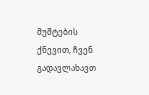მუშტების ქნევით, ჩვენ გადავლახავთ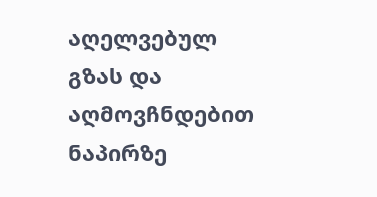აღელვებულ გზას და აღმოვჩნდებით ნაპირზე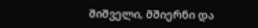შიშველი, მშიერნი და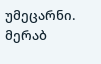უმეცარნი.
მერაბ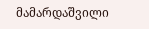მამარდაშვილი